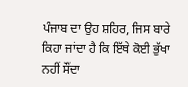ਪੰਜਾਬ ਦਾ ਉਹ ਸ਼ਹਿਰ, ਜਿਸ ਬਾਰੇ ਕਿਹਾ ਜਾਂਦਾ ਹੈ ਕਿ ਇੱਥੇ ਕੋਈ ਭੁੱਖਾ ਨਹੀਂ ਸੌਂਦਾ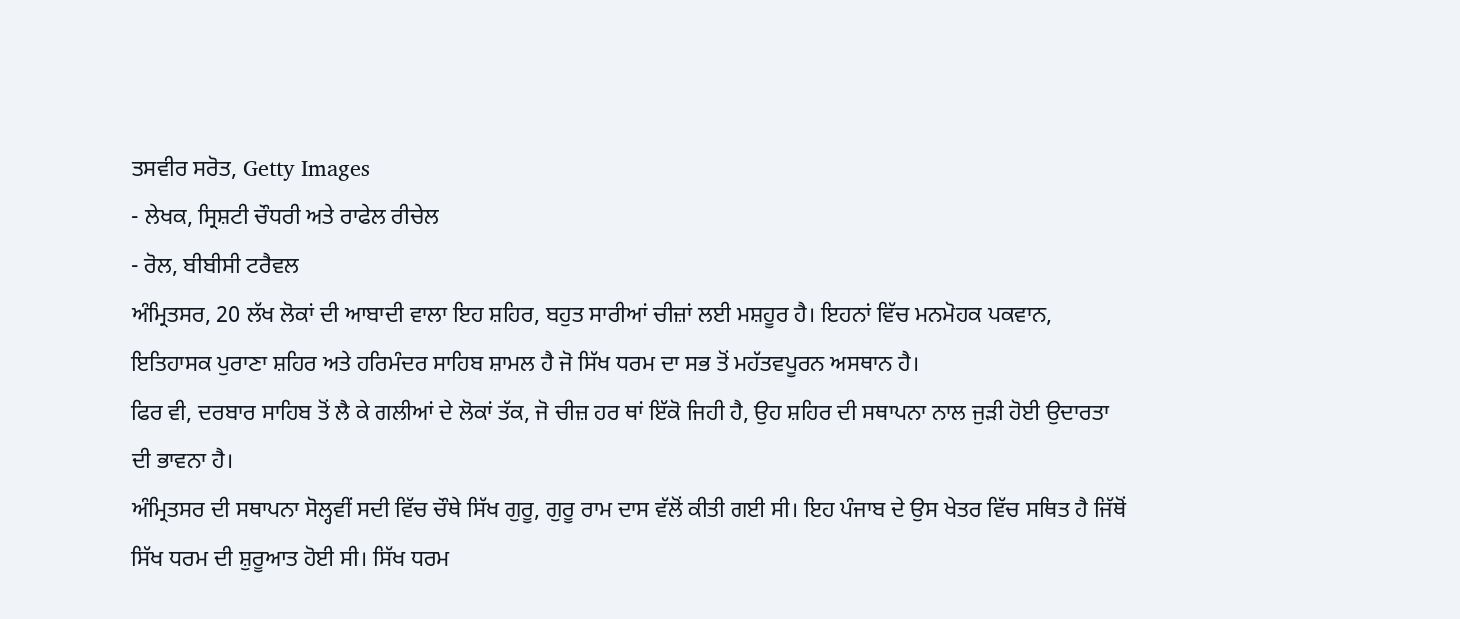ਤਸਵੀਰ ਸਰੋਤ, Getty Images
- ਲੇਖਕ, ਸ੍ਰਿਸ਼ਟੀ ਚੌਧਰੀ ਅਤੇ ਰਾਫੇਲ ਰੀਚੇਲ
- ਰੋਲ, ਬੀਬੀਸੀ ਟਰੈਵਲ
ਅੰਮ੍ਰਿਤਸਰ, 20 ਲੱਖ ਲੋਕਾਂ ਦੀ ਆਬਾਦੀ ਵਾਲਾ ਇਹ ਸ਼ਹਿਰ, ਬਹੁਤ ਸਾਰੀਆਂ ਚੀਜ਼ਾਂ ਲਈ ਮਸ਼ਹੂਰ ਹੈ। ਇਹਨਾਂ ਵਿੱਚ ਮਨਮੋਹਕ ਪਕਵਾਨ, ਇਤਿਹਾਸਕ ਪੁਰਾਣਾ ਸ਼ਹਿਰ ਅਤੇ ਹਰਿਮੰਦਰ ਸਾਹਿਬ ਸ਼ਾਮਲ ਹੈ ਜੋ ਸਿੱਖ ਧਰਮ ਦਾ ਸਭ ਤੋਂ ਮਹੱਤਵਪੂਰਨ ਅਸਥਾਨ ਹੈ।
ਫਿਰ ਵੀ, ਦਰਬਾਰ ਸਾਹਿਬ ਤੋਂ ਲੈ ਕੇ ਗਲੀਆਂ ਦੇ ਲੋਕਾਂ ਤੱਕ, ਜੋ ਚੀਜ਼ ਹਰ ਥਾਂ ਇੱਕੋ ਜਿਹੀ ਹੈ, ਉਹ ਸ਼ਹਿਰ ਦੀ ਸਥਾਪਨਾ ਨਾਲ ਜੁੜੀ ਹੋਈ ਉਦਾਰਤਾ ਦੀ ਭਾਵਨਾ ਹੈ।
ਅੰਮ੍ਰਿਤਸਰ ਦੀ ਸਥਾਪਨਾ ਸੋਲ੍ਹਵੀਂ ਸਦੀ ਵਿੱਚ ਚੌਥੇ ਸਿੱਖ ਗੁਰੂ, ਗੁਰੂ ਰਾਮ ਦਾਸ ਵੱਲੋਂ ਕੀਤੀ ਗਈ ਸੀ। ਇਹ ਪੰਜਾਬ ਦੇ ਉਸ ਖੇਤਰ ਵਿੱਚ ਸਥਿਤ ਹੈ ਜਿੱਥੋਂ ਸਿੱਖ ਧਰਮ ਦੀ ਸ਼ੁਰੂਆਤ ਹੋਈ ਸੀ। ਸਿੱਖ ਧਰਮ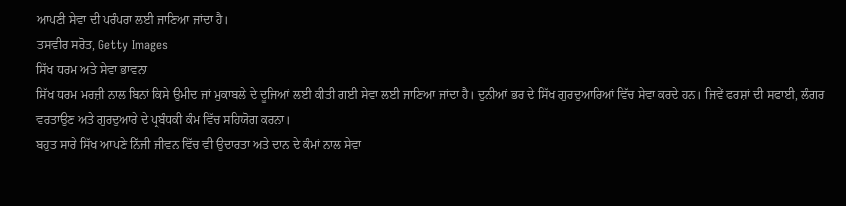ਆਪਣੀ ਸੇਵਾ ਦੀ ਪਰੰਪਰਾ ਲਈ ਜਾਣਿਆ ਜਾਂਦਾ ਹੈ।
ਤਸਵੀਰ ਸਰੋਤ, Getty Images
ਸਿੱਖ ਧਰਮ ਅਤੇ ਸੇਵਾ ਭਾਵਨਾ
ਸਿੱਖ ਧਰਮ ਮਰਜ਼ੀ ਨਾਲ ਬਿਨਾਂ ਕਿਸੇ ਉਮੀਦ ਜਾਂ ਮੁਕਾਬਲੇ ਦੇ ਦੂਜਿਆਂ ਲਈ ਕੀਤੀ ਗਈ ਸੇਵਾ ਲਈ ਜਾਣਿਆ ਜਾਂਦਾ ਹੈ। ਦੁਨੀਆਂ ਭਰ ਦੇ ਸਿੱਖ ਗੁਰਦੁਆਰਿਆਂ ਵਿੱਚ ਸੇਵਾ ਕਰਦੇ ਹਨ। ਜਿਵੇਂ ਫਰਸ਼ਾਂ ਦੀ ਸਫਾਈ, ਲੰਗਰ ਵਰਤਾਉਣ ਅਤੇ ਗੁਰਦੁਆਰੇ ਦੇ ਪ੍ਰਬੰਧਕੀ ਕੰਮ ਵਿੱਚ ਸਹਿਯੋਗ ਕਰਨਾ।
ਬਹੁਤ ਸਾਰੇ ਸਿੱਖ ਆਪਣੇ ਨਿੱਜੀ ਜੀਵਨ ਵਿੱਚ ਵੀ ਉਦਾਰਤਾ ਅਤੇ ਦਾਨ ਦੇ ਕੰਮਾਂ ਨਾਲ ਸੇਵਾ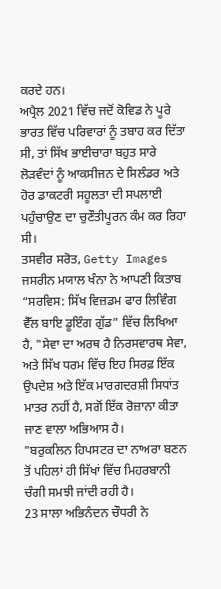ਕਰਦੇ ਹਨ।
ਅਪ੍ਰੈਲ 2021 ਵਿੱਚ ਜਦੋਂ ਕੋਵਿਡ ਨੇ ਪੂਰੇ ਭਾਰਤ ਵਿੱਚ ਪਰਿਵਾਰਾਂ ਨੂੰ ਤਬਾਹ ਕਰ ਦਿੱਤਾ ਸੀ, ਤਾਂ ਸਿੱਖ ਭਾਈਚਾਰਾ ਬਹੁਤ ਸਾਰੇ ਲੋੜਵੰਦਾਂ ਨੂੰ ਆਕਸੀਜਨ ਦੇ ਸਿਲੰਡਰ ਅਤੇ ਹੋਰ ਡਾਕਟਰੀ ਸਹੂਲਤਾ ਦੀ ਸਪਲਾਈ ਪਹੁੰਚਾਉਣ ਦਾ ਚੁਣੌਤੀਪੂਰਨ ਕੰਮ ਕਰ ਰਿਹਾ ਸੀ।
ਤਸਵੀਰ ਸਰੋਤ, Getty Images
ਜਸਰੀਨ ਮਯਾਲ ਖੰਨਾ ਨੇ ਆਪਣੀ ਕਿਤਾਬ “ਸਰਵਿਸ: ਸਿੱਖ ਵਿਜ਼ਡਮ ਫਾਰ ਲਿਵਿੰਗ ਵੈੱਲ ਬਾਇ ਡੂਇੰਗ ਗੁੱਡ” ਵਿੱਚ ਲਿਖਿਆ ਹੈ, "ਸੇਵਾ ਦਾ ਅਰਥ ਹੈ ਨਿਰਸਵਾਰਥ ਸੇਵਾ, ਅਤੇ ਸਿੱਖ ਧਰਮ ਵਿੱਚ ਇਹ ਸਿਰਫ਼ ਇੱਕ ਉਪਦੇਸ਼ ਅਤੇ ਇੱਕ ਮਾਰਗਦਰਸ਼ੀ ਸਿਧਾਂਤ ਮਾਤਰ ਨਹੀਂ ਹੈ, ਸਗੋਂ ਇੱਕ ਰੋਜ਼ਾਨਾ ਕੀਤਾ ਜਾਣ ਵਾਲਾ ਅਭਿਆਸ ਹੈ।
"ਬਰੁਕਲਿਨ ਹਿਪਸਟਰ ਦਾ ਨਾਅਰਾ ਬਣਨ ਤੋਂ ਪਹਿਲਾਂ ਹੀ ਸਿੱਖਾਂ ਵਿੱਚ ਮਿਹਰਬਾਨੀ ਚੰਗੀ ਸਮਝੀ ਜਾਂਦੀ ਰਹੀ ਹੈ।
23 ਸਾਲਾ ਅਭਿਨੰਦਨ ਚੌਧਰੀ ਨੇ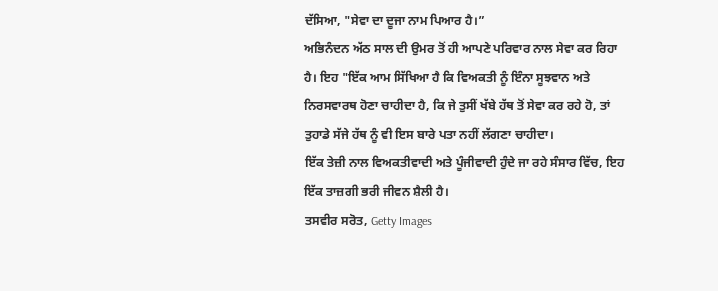ਦੱਸਿਆ, "ਸੇਵਾ ਦਾ ਦੂਜਾ ਨਾਮ ਪਿਆਰ ਹੈ।”
ਅਭਿਨੰਦਨ ਅੱਠ ਸਾਲ ਦੀ ਉਮਰ ਤੋਂ ਹੀ ਆਪਣੇ ਪਰਿਵਾਰ ਨਾਲ ਸੇਵਾ ਕਰ ਰਿਹਾ ਹੈ। ਇਹ "ਇੱਕ ਆਮ ਸਿੱਖਿਆ ਹੈ ਕਿ ਵਿਅਕਤੀ ਨੂੰ ਇੰਨਾ ਸੂਝਵਾਨ ਅਤੇ ਨਿਰਸਵਾਰਥ ਹੋਣਾ ਚਾਹੀਦਾ ਹੈ, ਕਿ ਜੇ ਤੁਸੀਂ ਖੱਬੇ ਹੱਥ ਤੋਂ ਸੇਵਾ ਕਰ ਰਹੇ ਹੋ, ਤਾਂ ਤੁਹਾਡੇ ਸੱਜੇ ਹੱਥ ਨੂੰ ਵੀ ਇਸ ਬਾਰੇ ਪਤਾ ਨਹੀਂ ਲੱਗਣਾ ਚਾਹੀਦਾ।
ਇੱਕ ਤੇਜ਼ੀ ਨਾਲ ਵਿਅਕਤੀਵਾਦੀ ਅਤੇ ਪੂੰਜੀਵਾਦੀ ਹੁੰਦੇ ਜਾ ਰਹੇ ਸੰਸਾਰ ਵਿੱਚ, ਇਹ ਇੱਕ ਤਾਜ਼ਗੀ ਭਰੀ ਜੀਵਨ ਸ਼ੈਲੀ ਹੈ।
ਤਸਵੀਰ ਸਰੋਤ, Getty Images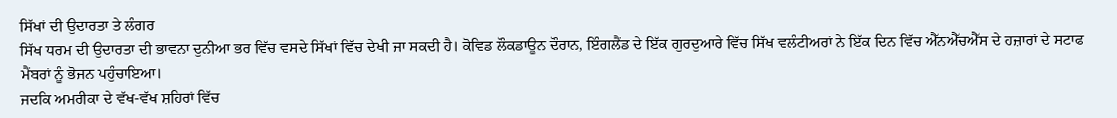ਸਿੱਖਾਂ ਦੀ ਉਦਾਰਤਾ ਤੇ ਲੰਗਰ
ਸਿੱਖ ਧਰਮ ਦੀ ਉਦਾਰਤਾ ਦੀ ਭਾਵਨਾ ਦੁਨੀਆ ਭਰ ਵਿੱਚ ਵਸਦੇ ਸਿੱਖਾਂ ਵਿੱਚ ਦੇਖੀ ਜਾ ਸਕਦੀ ਹੈ। ਕੋਵਿਡ ਲੌਕਡਾਊਨ ਦੌਰਾਨ, ਇੰਗਲੈਂਡ ਦੇ ਇੱਕ ਗੁਰਦੁਆਰੇ ਵਿੱਚ ਸਿੱਖ ਵਲੰਟੀਅਰਾਂ ਨੇ ਇੱਕ ਦਿਨ ਵਿੱਚ ਐੱਨਐੱਚਐੱਸ ਦੇ ਹਜ਼ਾਰਾਂ ਦੇ ਸਟਾਫ ਮੈਂਬਰਾਂ ਨੂੰ ਭੋਜਨ ਪਹੁੰਚਾਇਆ।
ਜਦਕਿ ਅਮਰੀਕਾ ਦੇ ਵੱਖ-ਵੱਖ ਸ਼ਹਿਰਾਂ ਵਿੱਚ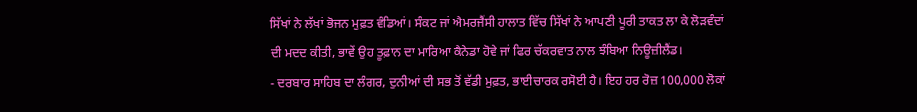ਸਿੱਖਾਂ ਨੇ ਲੱਖਾਂ ਭੋਜਨ ਮੁਫ਼ਤ ਵੰਡਿਆਂ। ਸੰਕਟ ਜਾਂ ਐਮਰਜੈਂਸੀ ਹਾਲਾਤ ਵਿੱਚ ਸਿੱਖਾਂ ਨੇ ਆਪਣੀ ਪੂਰੀ ਤਾਕਤ ਲਾ ਕੇ ਲੋੜਵੰਦਾਂ ਦੀ ਮਦਦ ਕੀਤੀ, ਭਾਵੇਂ ਉਹ ਤੂਫ਼ਾਨ ਦਾ ਮਾਰਿਆ ਕੈਨੇਡਾ ਹੋਵੇ ਜਾਂ ਫਿਰ ਚੱਕਰਵਾਤ ਨਾਲ ਝੰਬਿਆ ਨਿਊਜ਼ੀਲੈਂਡ।
- ਦਰਬਾਰ ਸਾਹਿਬ ਦਾ ਲੰਗਰ, ਦੁਨੀਆਂ ਦੀ ਸਭ ਤੋਂ ਵੱਡੀ ਮੁਫ਼ਤ, ਭਾਈਚਾਰਕ ਰਸੋਈ ਹੈ। ਇਹ ਹਰ ਰੋਜ਼ 100,000 ਲੋਕਾਂ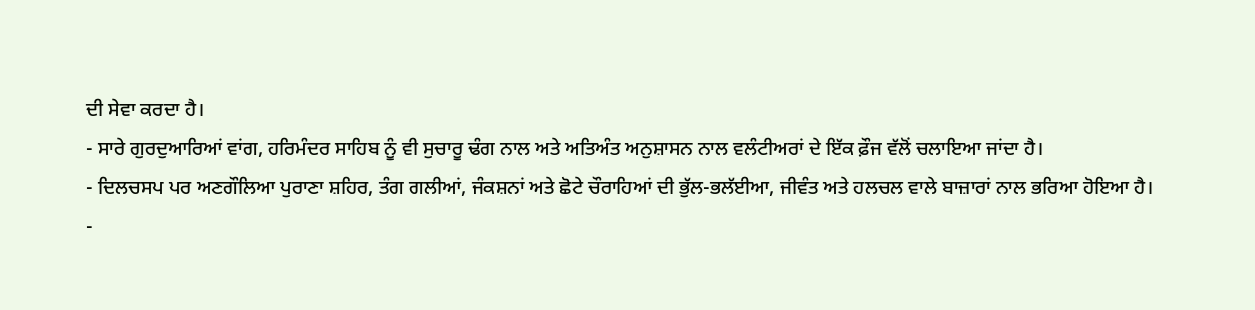ਦੀ ਸੇਵਾ ਕਰਦਾ ਹੈ।
- ਸਾਰੇ ਗੁਰਦੁਆਰਿਆਂ ਵਾਂਗ, ਹਰਿਮੰਦਰ ਸਾਹਿਬ ਨੂੰ ਵੀ ਸੁਚਾਰੂ ਢੰਗ ਨਾਲ ਅਤੇ ਅਤਿਅੰਤ ਅਨੁਸ਼ਾਸਨ ਨਾਲ ਵਲੰਟੀਅਰਾਂ ਦੇ ਇੱਕ ਫ਼ੌਜ ਵੱਲੋਂ ਚਲਾਇਆ ਜਾਂਦਾ ਹੈ।
- ਦਿਲਚਸਪ ਪਰ ਅਣਗੌਲਿਆ ਪੁਰਾਣਾ ਸ਼ਹਿਰ, ਤੰਗ ਗਲੀਆਂ, ਜੰਕਸ਼ਨਾਂ ਅਤੇ ਛੋਟੇ ਚੌਰਾਹਿਆਂ ਦੀ ਭੁੱਲ-ਭਲੱਈਆ, ਜੀਵੰਤ ਅਤੇ ਹਲਚਲ ਵਾਲੇ ਬਾਜ਼ਾਰਾਂ ਨਾਲ ਭਰਿਆ ਹੋਇਆ ਹੈ।
-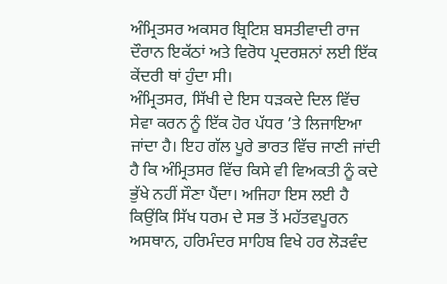ਅੰਮ੍ਰਿਤਸਰ ਅਕਸਰ ਬ੍ਰਿਟਿਸ਼ ਬਸਤੀਵਾਦੀ ਰਾਜ ਦੌਰਾਨ ਇਕੱਠਾਂ ਅਤੇ ਵਿਰੋਧ ਪ੍ਰਦਰਸ਼ਨਾਂ ਲਈ ਇੱਕ ਕੇਂਦਰੀ ਥਾਂ ਹੁੰਦਾ ਸੀ।
ਅੰਮ੍ਰਿਤਸਰ, ਸਿੱਖੀ ਦੇ ਇਸ ਧੜਕਦੇ ਦਿਲ ਵਿੱਚ ਸੇਵਾ ਕਰਨ ਨੂੰ ਇੱਕ ਹੋਰ ਪੱਧਰ ’ਤੇ ਲਿਜਾਇਆ ਜਾਂਦਾ ਹੈ। ਇਹ ਗੱਲ ਪੂਰੇ ਭਾਰਤ ਵਿੱਚ ਜਾਣੀ ਜਾਂਦੀ ਹੈ ਕਿ ਅੰਮ੍ਰਿਤਸਰ ਵਿੱਚ ਕਿਸੇ ਵੀ ਵਿਅਕਤੀ ਨੂੰ ਕਦੇ ਭੁੱਖੇ ਨਹੀਂ ਸੌਣਾ ਪੈਂਦਾ। ਅਜਿਹਾ ਇਸ ਲਈ ਹੈ ਕਿਉਂਕਿ ਸਿੱਖ ਧਰਮ ਦੇ ਸਭ ਤੋਂ ਮਹੱਤਵਪੂਰਨ ਅਸਥਾਨ, ਹਰਿਮੰਦਰ ਸਾਹਿਬ ਵਿਖੇ ਹਰ ਲੋੜਵੰਦ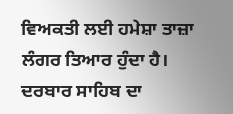ਵਿਅਕਤੀ ਲਈ ਹਮੇਸ਼ਾ ਤਾਜ਼ਾ ਲੰਗਰ ਤਿਆਰ ਹੁੰਦਾ ਹੈ।
ਦਰਬਾਰ ਸਾਹਿਬ ਦਾ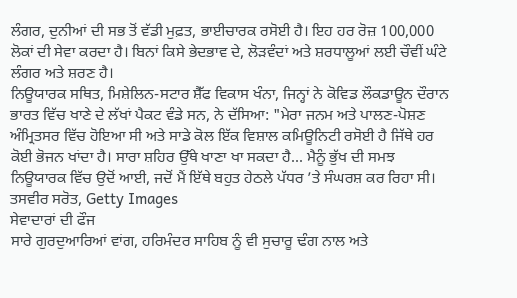ਲੰਗਰ, ਦੁਨੀਆਂ ਦੀ ਸਭ ਤੋਂ ਵੱਡੀ ਮੁਫ਼ਤ, ਭਾਈਚਾਰਕ ਰਸੋਈ ਹੈ। ਇਹ ਹਰ ਰੋਜ਼ 100,000 ਲੋਕਾਂ ਦੀ ਸੇਵਾ ਕਰਦਾ ਹੈ। ਬਿਨਾਂ ਕਿਸੇ ਭੇਦਭਾਵ ਦੇ, ਲੋੜਵੰਦਾਂ ਅਤੇ ਸ਼ਰਧਾਲੂਆਂ ਲਈ ਚੌਵੀਂ ਘੰਟੇ ਲੰਗਰ ਅਤੇ ਸ਼ਰਣ ਹੈ।
ਨਿਊਯਾਰਕ ਸਥਿਤ, ਮਿਸ਼ੇਲਿਨ-ਸਟਾਰ ਸ਼ੈੱਫ ਵਿਕਾਸ ਖੰਨਾ, ਜਿਨ੍ਹਾਂ ਨੇ ਕੋਵਿਡ ਲੌਕਡਾਊਨ ਦੌਰਾਨ ਭਾਰਤ ਵਿੱਚ ਖਾਣੇ ਦੇ ਲੱਖਾਂ ਪੈਕਟ ਵੰਡੇ ਸਨ, ਨੇ ਦੱਸਿਆ: "ਮੇਰਾ ਜਨਮ ਅਤੇ ਪਾਲਣ-ਪੋਸ਼ਣ ਅੰਮ੍ਰਿਤਸਰ ਵਿੱਚ ਹੋਇਆ ਸੀ ਅਤੇ ਸਾਡੇ ਕੋਲ ਇੱਕ ਵਿਸ਼ਾਲ ਕਮਿਊਨਿਟੀ ਰਸੋਈ ਹੈ ਜਿੱਥੇ ਹਰ ਕੋਈ ਭੋਜਨ ਖਾਂਦਾ ਹੈ। ਸਾਰਾ ਸ਼ਹਿਰ ਉੱਥੇ ਖਾਣਾ ਖਾ ਸਕਦਾ ਹੈ... ਮੈਨੂੰ ਭੁੱਖ ਦੀ ਸਮਝ ਨਿਊਯਾਰਕ ਵਿੱਚ ਉਦੋਂ ਆਈ, ਜਦੋਂ ਮੈਂ ਇੱਥੇ ਬਹੁਤ ਹੇਠਲੇ ਪੱਧਰ ’ਤੇ ਸੰਘਰਸ਼ ਕਰ ਰਿਹਾ ਸੀ।
ਤਸਵੀਰ ਸਰੋਤ, Getty Images
ਸੇਵਾਦਾਰਾਂ ਦੀ ਫੌਜ
ਸਾਰੇ ਗੁਰਦੁਆਰਿਆਂ ਵਾਂਗ, ਹਰਿਮੰਦਰ ਸਾਹਿਬ ਨੂੰ ਵੀ ਸੁਚਾਰੂ ਢੰਗ ਨਾਲ ਅਤੇ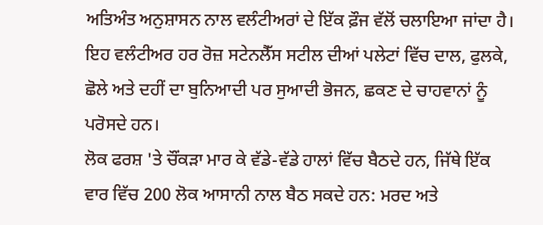ਅਤਿਅੰਤ ਅਨੁਸ਼ਾਸਨ ਨਾਲ ਵਲੰਟੀਅਰਾਂ ਦੇ ਇੱਕ ਫ਼ੌਜ ਵੱਲੋਂ ਚਲਾਇਆ ਜਾਂਦਾ ਹੈ। ਇਹ ਵਲੰਟੀਅਰ ਹਰ ਰੋਜ਼ ਸਟੇਨਲੈੱਸ ਸਟੀਲ ਦੀਆਂ ਪਲੇਟਾਂ ਵਿੱਚ ਦਾਲ, ਫੁਲਕੇ, ਛੋਲੇ ਅਤੇ ਦਹੀਂ ਦਾ ਬੁਨਿਆਦੀ ਪਰ ਸੁਆਦੀ ਭੋਜਨ, ਛਕਣ ਦੇ ਚਾਹਵਾਨਾਂ ਨੂੰ ਪਰੋਸਦੇ ਹਨ।
ਲੋਕ ਫਰਸ਼ 'ਤੇ ਚੌਂਕੜਾ ਮਾਰ ਕੇ ਵੱਡੇ-ਵੱਡੇ ਹਾਲਾਂ ਵਿੱਚ ਬੈਠਦੇ ਹਨ, ਜਿੱਥੇ ਇੱਕ ਵਾਰ ਵਿੱਚ 200 ਲੋਕ ਆਸਾਨੀ ਨਾਲ ਬੈਠ ਸਕਦੇ ਹਨ: ਮਰਦ ਅਤੇ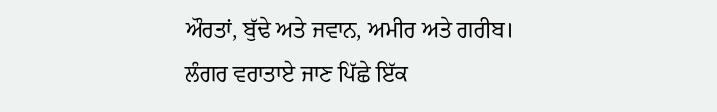ਔਰਤਾਂ, ਬੁੱਢੇ ਅਤੇ ਜਵਾਨ, ਅਮੀਰ ਅਤੇ ਗਰੀਬ।
ਲੰਗਰ ਵਰਾਤਾਏ ਜਾਣ ਪਿੱਛੇ ਇੱਕ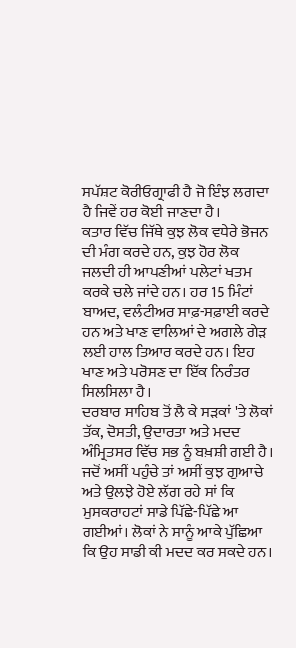ਸਪੱਸ਼ਟ ਕੋਰੀਓਗ੍ਰਾਫੀ ਹੈ ਜੋ ਇੰਝ ਲਗਦਾ ਹੈ ਜਿਵੇਂ ਹਰ ਕੋਈ ਜਾਣਦਾ ਹੈ।
ਕਤਾਰ ਵਿੱਚ ਜਿੱਥੇ ਕੁਝ ਲੋਕ ਵਧੇਰੇ ਭੋਜਨ ਦੀ ਮੰਗ ਕਰਦੇ ਹਨ, ਕੁਝ ਹੋਰ ਲੋਕ ਜਲਦੀ ਹੀ ਆਪਣੀਆਂ ਪਲੇਟਾਂ ਖਤਮ ਕਰਕੇ ਚਲੇ ਜਾਂਦੇ ਹਨ। ਹਰ 15 ਮਿੰਟਾਂ ਬਾਅਦ, ਵਲੰਟੀਅਰ ਸਾਫ਼-ਸਫ਼ਾਈ ਕਰਦੇ ਹਨ ਅਤੇ ਖਾਣ ਵਾਲਿਆਂ ਦੇ ਅਗਲੇ ਗੇੜ ਲਈ ਹਾਲ ਤਿਆਰ ਕਰਦੇ ਹਨ। ਇਹ ਖਾਣ ਅਤੇ ਪਰੋਸਣ ਦਾ ਇੱਕ ਨਿਰੰਤਰ ਸਿਲਸਿਲਾ ਹੈ।
ਦਰਬਾਰ ਸਾਹਿਬ ਤੋਂ ਲੈ ਕੇ ਸੜਕਾਂ 'ਤੇ ਲੋਕਾਂ ਤੱਕ, ਦੋਸਤੀ, ਉਦਾਰਤਾ ਅਤੇ ਮਦਦ ਅੰਮ੍ਰਿਤਸਰ ਵਿੱਚ ਸਭ ਨੂੰ ਬਖ਼ਸ਼ੀ ਗਈ ਹੈ।
ਜਦੋਂ ਅਸੀਂ ਪਹੁੰਚੇ ਤਾਂ ਅਸੀਂ ਕੁਝ ਗੁਆਚੇ ਅਤੇ ਉਲਝੇ ਹੋਏ ਲੱਗ ਰਹੇ ਸਾਂ ਕਿ ਮੁਸਕਰਾਹਟਾਂ ਸਾਡੇ ਪਿੱਛੇ-ਪਿੱਛੇ ਆ ਗਈਆਂ। ਲੋਕਾਂ ਨੇ ਸਾਨੂੰ ਆਕੇ ਪੁੱਛਿਆ ਕਿ ਉਹ ਸਾਡੀ ਕੀ ਮਦਦ ਕਰ ਸਕਦੇ ਹਨ।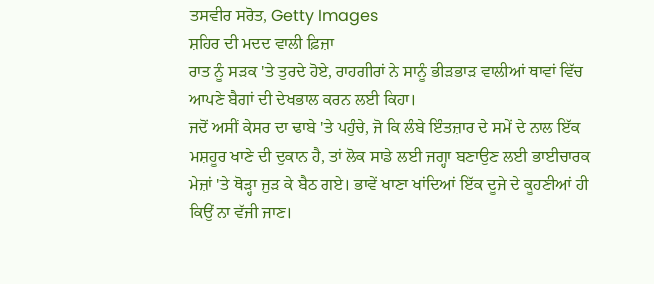ਤਸਵੀਰ ਸਰੋਤ, Getty Images
ਸ਼ਹਿਰ ਦੀ ਮਦਦ ਵਾਲੀ ਫ਼ਿਜ਼ਾ
ਰਾਤ ਨੂੰ ਸੜਕ 'ਤੇ ਤੁਰਦੇ ਹੋਏ, ਰਾਹਗੀਰਾਂ ਨੇ ਸਾਨੂੰ ਭੀੜਭਾੜ ਵਾਲੀਆਂ ਥਾਵਾਂ ਵਿੱਚ ਆਪਣੇ ਬੈਗਾਂ ਦੀ ਦੇਖਭਾਲ ਕਰਨ ਲਈ ਕਿਹਾ।
ਜਦੋਂ ਅਸੀਂ ਕੇਸਰ ਦਾ ਢਾਬੇ 'ਤੇ ਪਹੁੰਚੇ, ਜੋ ਕਿ ਲੰਬੇ ਇੰਤਜ਼ਾਰ ਦੇ ਸਮੇਂ ਦੇ ਨਾਲ ਇੱਕ ਮਸ਼ਹੂਰ ਖਾਣੇ ਦੀ ਦੁਕਾਨ ਹੈ, ਤਾਂ ਲੋਕ ਸਾਡੇ ਲਈ ਜਗ੍ਹਾ ਬਣਾਉਣ ਲਈ ਭਾਈਚਾਰਕ ਮੇਜ਼ਾਂ 'ਤੇ ਥੋੜ੍ਹਾ ਜੁੜ ਕੇ ਬੈਠ ਗਏ। ਭਾਵੇਂ ਖਾਣਾ ਖਾਂਦਿਆਂ ਇੱਕ ਦੂਜੇ ਦੇ ਕੂਹਣੀਆਂ ਹੀ ਕਿਉਂ ਨਾ ਵੱਜੀ ਜਾਣ।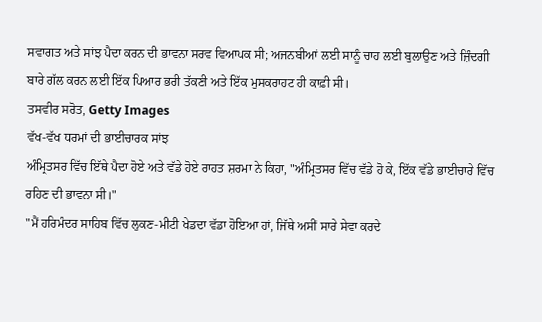ਸਵਾਗਤ ਅਤੇ ਸਾਂਝ ਪੈਦਾ ਕਰਨ ਦੀ ਭਾਵਨਾ ਸਰਵ ਵਿਆਪਕ ਸੀ; ਅਜਨਬੀਆਂ ਲਈ ਸਾਨੂੰ ਚਾਹ ਲਈ ਬੁਲਾਉਣ ਅਤੇ ਜ਼ਿੰਦਗੀ ਬਾਰੇ ਗੱਲ ਕਰਨ ਲਈ ਇੱਕ ਪਿਆਰ ਭਰੀ ਤੱਕਣੀ ਅਤੇ ਇੱਕ ਮੁਸਕਰਾਹਟ ਹੀ ਕਾਫ਼ੀ ਸੀ।
ਤਸਵੀਰ ਸਰੋਤ, Getty Images
ਵੱਖ-ਵੱਖ ਧਰਮਾਂ ਦੀ ਭਾਈਚਾਰਕ ਸਾਂਝ
ਅੰਮ੍ਰਿਤਸਰ ਵਿੱਚ ਇੱਥੇ ਪੈਦਾ ਹੋਏ ਅਤੇ ਵੱਡੇ ਹੋਏ ਰਾਹਤ ਸ਼ਰਮਾ ਨੇ ਕਿਹਾ, "ਅੰਮ੍ਰਿਤਸਰ ਵਿੱਚ ਵੱਡੇ ਹੋ ਕੇ, ਇੱਕ ਵੱਡੇ ਭਾਈਚਾਰੇ ਵਿੱਚ ਰਹਿਣ ਦੀ ਭਾਵਨਾ ਸੀ।"
"ਮੈਂ ਹਰਿਮੰਦਰ ਸਾਹਿਬ ਵਿੱਚ ਲੁਕਣ-ਮੀਟੀ ਖੇਡਦਾ ਵੱਡਾ ਹੋਇਆ ਹਾਂ, ਜਿੱਥੇ ਅਸੀਂ ਸਾਰੇ ਸੇਵਾ ਕਰਦੇ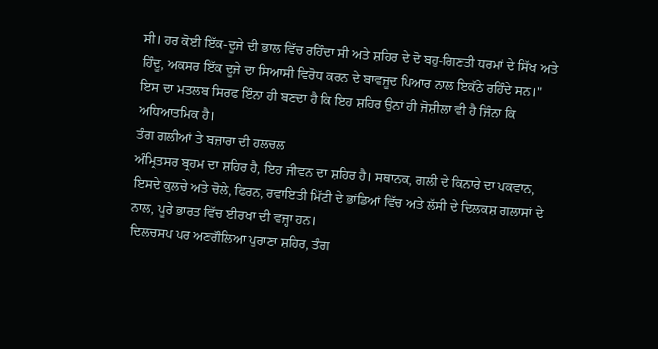ਸੀ। ਹਰ ਕੋਈ ਇੱਕ-ਦੂਜੇ ਦੀ ਭਾਲ ਵਿੱਚ ਰਹਿੰਦਾ ਸੀ ਅਤੇ ਸ਼ਹਿਰ ਦੇ ਦੋ ਬਹੁ-ਗਿਣਤੀ ਧਰਮਾਂ ਦੇ ਸਿੱਖ ਅਤੇ ਹਿੰਦੂ, ਅਕਸਰ ਇੱਕ ਦੂਜੇ ਦਾ ਸਿਆਸੀ ਵਿਰੋਧ ਕਰਨ ਦੇ ਬਾਵਜੂਦ ਪਿਆਰ ਨਾਲ ਇਕੱਠੇ ਰਹਿੰਦੇ ਸਨ।"
ਇਸ ਦਾ ਮਤਲਬ ਸਿਰਫ ਇੰਨਾ ਹੀ ਬਣਦਾ ਹੈ ਕਿ ਇਹ ਸ਼ਹਿਰ ਉਨਾਂ ਹੀ ਜੋਸ਼ੀਲਾ ਵੀ ਹੈ ਜਿੰਨਾ ਕਿ ਅਧਿਆਤਮਿਕ ਹੈ।
ਤੰਗ ਗਲੀਆਂ ਤੇ ਬਜ਼ਾਰਾ ਦੀ ਹਲਚਲ
ਅੰਮ੍ਰਿਤਸਰ ਬ੍ਰਹਮ ਦਾ ਸ਼ਹਿਰ ਹੈ, ਇਹ ਜੀਵਨ ਦਾ ਸ਼ਹਿਰ ਹੈ। ਸਥਾਨਕ, ਗਲੀ ਦੇ ਕਿਨਾਰੇ ਦਾ ਪਕਵਾਨ, ਇਸਦੇ ਕੁਲਚੇ ਅਤੇ ਚੋਲੇ, ਫਿਰਨ, ਰਵਾਇਤੀ ਮਿੱਟੀ ਦੇ ਭਾਂਡਿਆਂ ਵਿੱਚ ਅਤੇ ਲੱਸੀ ਦੇ ਦਿਲਕਸ਼ ਗਲਾਸਾਂ ਦੇ ਨਾਲ, ਪੂਰੇ ਭਾਰਤ ਵਿੱਚ ਈਰਖਾ ਦੀ ਵਜ੍ਹਾ ਹਨ।
ਦਿਲਚਸਪ ਪਰ ਅਣਗੌਲਿਆ ਪੁਰਾਣਾ ਸ਼ਹਿਰ, ਤੰਗ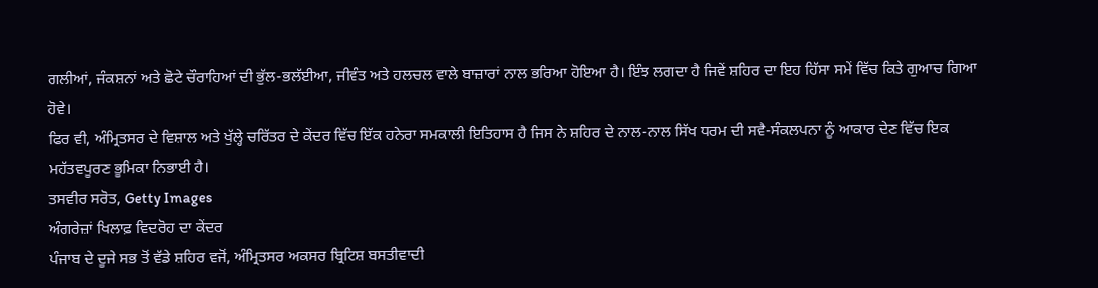ਗਲੀਆਂ, ਜੰਕਸ਼ਨਾਂ ਅਤੇ ਛੋਟੇ ਚੌਰਾਹਿਆਂ ਦੀ ਭੁੱਲ-ਭਲੱਈਆ, ਜੀਵੰਤ ਅਤੇ ਹਲਚਲ ਵਾਲੇ ਬਾਜ਼ਾਰਾਂ ਨਾਲ ਭਰਿਆ ਹੋਇਆ ਹੈ। ਇੰਝ ਲਗਦਾ ਹੈ ਜਿਵੇਂ ਸ਼ਹਿਰ ਦਾ ਇਹ ਹਿੱਸਾ ਸਮੇਂ ਵਿੱਚ ਕਿਤੇ ਗੁਆਚ ਗਿਆ ਹੋਵੇ।
ਫਿਰ ਵੀ, ਅੰਮ੍ਰਿਤਸਰ ਦੇ ਵਿਸ਼ਾਲ ਅਤੇ ਖੁੱਲ੍ਹੇ ਚਰਿੱਤਰ ਦੇ ਕੇਂਦਰ ਵਿੱਚ ਇੱਕ ਹਨੇਰਾ ਸਮਕਾਲੀ ਇਤਿਹਾਸ ਹੈ ਜਿਸ ਨੇ ਸ਼ਹਿਰ ਦੇ ਨਾਲ-ਨਾਲ ਸਿੱਖ ਧਰਮ ਦੀ ਸਵੈ-ਸੰਕਲਪਨਾ ਨੂੰ ਆਕਾਰ ਦੇਣ ਵਿੱਚ ਇਕ ਮਹੱਤਵਪੂਰਣ ਭੂਮਿਕਾ ਨਿਭਾਈ ਹੈ।
ਤਸਵੀਰ ਸਰੋਤ, Getty Images
ਅੰਗਰੇਜ਼ਾਂ ਖਿਲਾਫ਼ ਵਿਦਰੋਹ ਦਾ ਕੇਂਦਰ
ਪੰਜਾਬ ਦੇ ਦੂਜੇ ਸਭ ਤੋਂ ਵੱਡੇ ਸ਼ਹਿਰ ਵਜੋਂ, ਅੰਮ੍ਰਿਤਸਰ ਅਕਸਰ ਬ੍ਰਿਟਿਸ਼ ਬਸਤੀਵਾਦੀ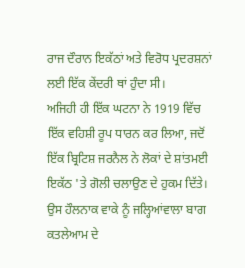ਰਾਜ ਦੌਰਾਨ ਇਕੱਠਾਂ ਅਤੇ ਵਿਰੋਧ ਪ੍ਰਦਰਸ਼ਨਾਂ ਲਈ ਇੱਕ ਕੇਂਦਰੀ ਥਾਂ ਹੁੰਦਾ ਸੀ।
ਅਜਿਹੀ ਹੀ ਇੱਕ ਘਟਨਾ ਨੇ 1919 ਵਿੱਚ ਇੱਕ ਵਹਿਸ਼ੀ ਰੂਪ ਧਾਰਨ ਕਰ ਲਿਆ, ਜਦੋਂ ਇੱਕ ਬ੍ਰਿਟਿਸ਼ ਜਰਨੈਲ ਨੇ ਲੋਕਾਂ ਦੇ ਸ਼ਾਂਤਮਈ ਇਕੱਠ 'ਤੇ ਗੋਲੀ ਚਲਾਉਣ ਦੇ ਹੁਕਮ ਦਿੱਤੇ। ਉਸ ਹੌਲਨਾਕ ਵਾਕੇ ਨੂੰ ਜਲ੍ਹਿਆਂਵਾਲਾ ਬਾਗ ਕਤਲੇਆਮ ਦੇ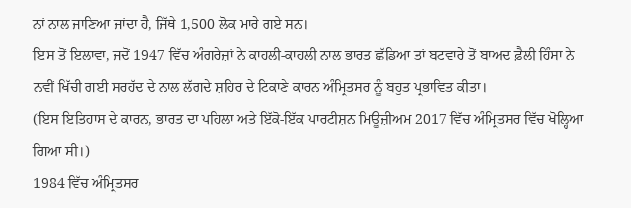ਨਾਂ ਨਾਲ ਜਾਣਿਆ ਜਾਂਦਾ ਹੈ, ਜਿੱਥੇ 1,500 ਲੋਕ ਮਾਰੇ ਗਏ ਸਨ।
ਇਸ ਤੋਂ ਇਲਾਵਾ, ਜਦੋਂ 1947 ਵਿੱਚ ਅੰਗਰੇਜ਼ਾਂ ਨੇ ਕਾਹਲੀ-ਕਾਹਲੀ ਨਾਲ ਭਾਰਤ ਛੱਡਿਆ ਤਾਂ ਬਟਵਾਰੇ ਤੋਂ ਬਾਅਦ ਫ਼ੈਲੀ ਹਿੰਸਾ ਨੇ ਨਵੀਂ ਖਿੱਚੀ ਗਈ ਸਰਹੱਦ ਦੇ ਨਾਲ ਲੱਗਦੇ ਸ਼ਹਿਰ ਦੇ ਟਿਕਾਣੇ ਕਾਰਨ ਅੰਮ੍ਰਿਤਸਰ ਨੂੰ ਬਹੁਤ ਪ੍ਰਭਾਵਿਤ ਕੀਤਾ।
(ਇਸ ਇਤਿਹਾਸ ਦੇ ਕਾਰਨ, ਭਾਰਤ ਦਾ ਪਹਿਲਾ ਅਤੇ ਇੱਕੋ-ਇੱਕ ਪਾਰਟੀਸ਼ਨ ਮਿਊਜ਼ੀਅਮ 2017 ਵਿੱਚ ਅੰਮ੍ਰਿਤਸਰ ਵਿੱਚ ਖੋਲ੍ਹਿਆ ਗਿਆ ਸੀ।)
1984 ਵਿੱਚ ਅੰਮ੍ਰਿਤਸਰ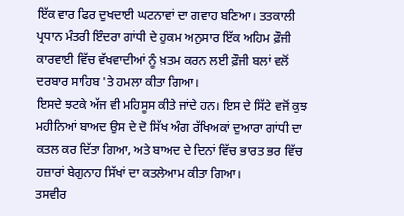ਇੱਕ ਵਾਰ ਫਿਰ ਦੁਖਦਾਈ ਘਟਨਾਵਾਂ ਦਾ ਗਵਾਹ ਬਣਿਆ। ਤਤਕਾਲੀ ਪ੍ਰਧਾਨ ਮੰਤਰੀ ਇੰਦਰਾ ਗਾਂਧੀ ਦੇ ਹੁਕਮ ਅਨੁਸਾਰ ਇੱਕ ਅਹਿਮ ਫ਼ੌਜੀ ਕਾਰਵਾਈ ਵਿੱਚ ਵੱਖਵਾਦੀਆਂ ਨੂੰ ਖ਼ਤਮ ਕਰਨ ਲਈ ਫ਼ੌਜੀ ਬਲਾਂ ਵਲੋਂ ਦਰਬਾਰ ਸਾਹਿਬ 'ਤੇ ਹਮਲਾ ਕੀਤਾ ਗਿਆ।
ਇਸਦੇ ਝਟਕੇ ਅੱਜ ਵੀ ਮਹਿਸੂਸ ਕੀਤੇ ਜਾਂਦੇ ਹਨ। ਇਸ ਦੇ ਸਿੱਟੇ ਵਜੋਂ ਕੁਝ ਮਹੀਨਿਆਂ ਬਾਅਦ ਉਸ ਦੇ ਦੋ ਸਿੱਖ ਅੰਗ ਰੱਖਿਅਕਾਂ ਦੁਆਰਾ ਗਾਂਧੀ ਦਾ ਕਤਲ ਕਰ ਦਿੱਤਾ ਗਿਆ, ਅਤੇ ਬਾਅਦ ਦੇ ਦਿਨਾਂ ਵਿੱਚ ਭਾਰਤ ਭਰ ਵਿੱਚ ਹਜ਼ਾਰਾਂ ਬੇਗੁਨਾਹ ਸਿੱਖਾਂ ਦਾ ਕਤਲੇਆਮ ਕੀਤਾ ਗਿਆ।
ਤਸਵੀਰ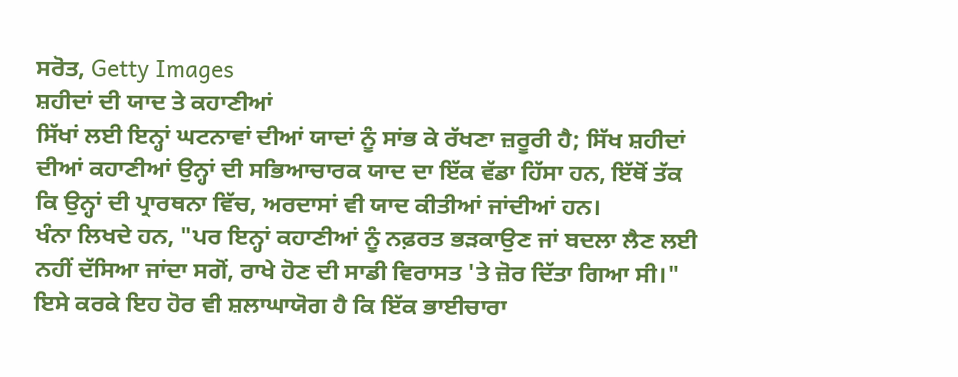ਸਰੋਤ, Getty Images
ਸ਼ਹੀਦਾਂ ਦੀ ਯਾਦ ਤੇ ਕਹਾਣੀਆਂ
ਸਿੱਖਾਂ ਲਈ ਇਨ੍ਹਾਂ ਘਟਨਾਵਾਂ ਦੀਆਂ ਯਾਦਾਂ ਨੂੰ ਸਾਂਭ ਕੇ ਰੱਖਣਾ ਜ਼ਰੂਰੀ ਹੈ; ਸਿੱਖ ਸ਼ਹੀਦਾਂ ਦੀਆਂ ਕਹਾਣੀਆਂ ਉਨ੍ਹਾਂ ਦੀ ਸਭਿਆਚਾਰਕ ਯਾਦ ਦਾ ਇੱਕ ਵੱਡਾ ਹਿੱਸਾ ਹਨ, ਇੱਥੋਂ ਤੱਕ ਕਿ ਉਨ੍ਹਾਂ ਦੀ ਪ੍ਰਾਰਥਨਾ ਵਿੱਚ, ਅਰਦਾਸਾਂ ਵੀ ਯਾਦ ਕੀਤੀਆਂ ਜਾਂਦੀਆਂ ਹਨ।
ਖੰਨਾ ਲਿਖਦੇ ਹਨ, "ਪਰ ਇਨ੍ਹਾਂ ਕਹਾਣੀਆਂ ਨੂੰ ਨਫ਼ਰਤ ਭੜਕਾਉਣ ਜਾਂ ਬਦਲਾ ਲੈਣ ਲਈ ਨਹੀਂ ਦੱਸਿਆ ਜਾਂਦਾ ਸਗੋਂ, ਰਾਖੇ ਹੋਣ ਦੀ ਸਾਡੀ ਵਿਰਾਸਤ 'ਤੇ ਜ਼ੋਰ ਦਿੱਤਾ ਗਿਆ ਸੀ।"
ਇਸੇ ਕਰਕੇ ਇਹ ਹੋਰ ਵੀ ਸ਼ਲਾਘਾਯੋਗ ਹੈ ਕਿ ਇੱਕ ਭਾਈਚਾਰਾ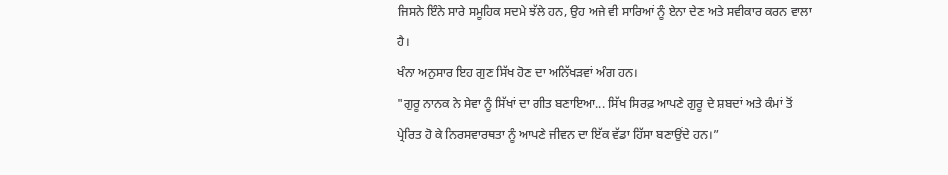ਜਿਸਨੇ ਇੰਨੇ ਸਾਰੇ ਸਮੂਹਿਕ ਸਦਮੇ ਝੱਲੇ ਹਨ, ਉਹ ਅਜੇ ਵੀ ਸਾਰਿਆਂ ਨੂੰ ਏਨਾ ਦੇਣ ਅਤੇ ਸਵੀਕਾਰ ਕਰਨ ਵਾਲਾ ਹੈ।
ਖੰਨਾ ਅਨੁਸਾਰ ਇਹ ਗੁਣ ਸਿੱਖ ਹੋਣ ਦਾ ਅਨਿੱਖੜਵਾਂ ਅੰਗ ਹਨ।
"ਗੁਰੂ ਨਾਨਕ ਨੇ ਸੇਵਾ ਨੂੰ ਸਿੱਖਾਂ ਦਾ ਗੀਤ ਬਣਾਇਆ... ਸਿੱਖ ਸਿਰਫ਼ ਆਪਣੇ ਗੁਰੂ ਦੇ ਸ਼ਬਦਾਂ ਅਤੇ ਕੰਮਾਂ ਤੋਂ ਪ੍ਰੇਰਿਤ ਹੋ ਕੇ ਨਿਰਸਵਾਰਥਤਾ ਨੂੰ ਆਪਣੇ ਜੀਵਨ ਦਾ ਇੱਕ ਵੱਡਾ ਹਿੱਸਾ ਬਣਾਉਂਦੇ ਹਨ।”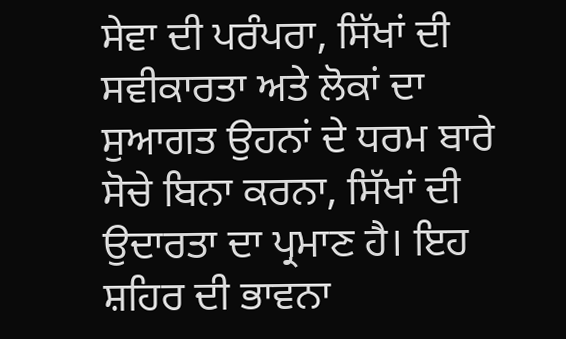ਸੇਵਾ ਦੀ ਪਰੰਪਰਾ, ਸਿੱਖਾਂ ਦੀ ਸਵੀਕਾਰਤਾ ਅਤੇ ਲੋਕਾਂ ਦਾ ਸੁਆਗਤ ਉਹਨਾਂ ਦੇ ਧਰਮ ਬਾਰੇ ਸੋਚੇ ਬਿਨਾ ਕਰਨਾ, ਸਿੱਖਾਂ ਦੀ ਉਦਾਰਤਾ ਦਾ ਪ੍ਰਮਾਣ ਹੈ। ਇਹ ਸ਼ਹਿਰ ਦੀ ਭਾਵਨਾ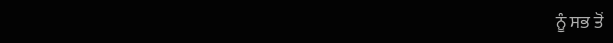ਨੂੰ ਸਭ ਤੋਂ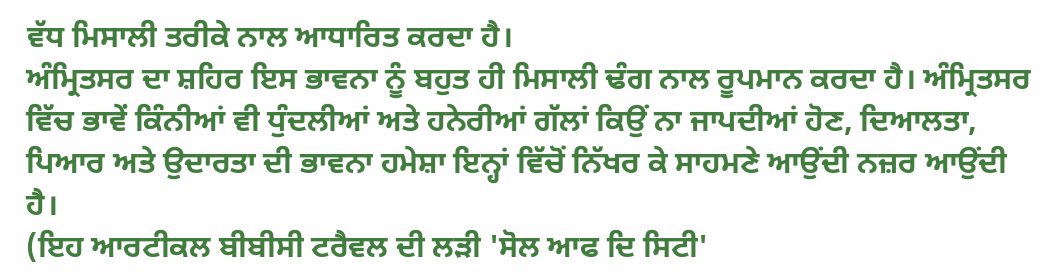ਵੱਧ ਮਿਸਾਲੀ ਤਰੀਕੇ ਨਾਲ ਆਧਾਰਿਤ ਕਰਦਾ ਹੈ।
ਅੰਮ੍ਰਿਤਸਰ ਦਾ ਸ਼ਹਿਰ ਇਸ ਭਾਵਨਾ ਨੂੰ ਬਹੁਤ ਹੀ ਮਿਸਾਲੀ ਢੰਗ ਨਾਲ ਰੂਪਮਾਨ ਕਰਦਾ ਹੈ। ਅੰਮ੍ਰਿਤਸਰ ਵਿੱਚ ਭਾਵੇਂ ਕਿੰਨੀਆਂ ਵੀ ਧੁੰਦਲੀਆਂ ਅਤੇ ਹਨੇਰੀਆਂ ਗੱਲਾਂ ਕਿਉਂ ਨਾ ਜਾਪਦੀਆਂ ਹੋਣ, ਦਿਆਲਤਾ, ਪਿਆਰ ਅਤੇ ਉਦਾਰਤਾ ਦੀ ਭਾਵਨਾ ਹਮੇਸ਼ਾ ਇਨ੍ਹਾਂ ਵਿੱਚੋਂ ਨਿੱਖਰ ਕੇ ਸਾਹਮਣੇ ਆਉਂਦੀ ਨਜ਼ਰ ਆਉਂਦੀ ਹੈ।
(ਇਹ ਆਰਟੀਕਲ ਬੀਬੀਸੀ ਟਰੈਵਲ ਦੀ ਲੜੀ 'ਸੋਲ ਆਫ ਦਿ ਸਿਟੀ'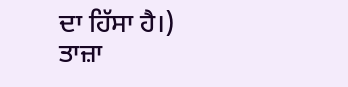ਦਾ ਹਿੱਸਾ ਹੈ।)
ਤਾਜ਼ਾ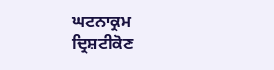ਘਟਨਾਕ੍ਰਮ
ਦ੍ਰਿਸ਼ਟੀਕੋਣ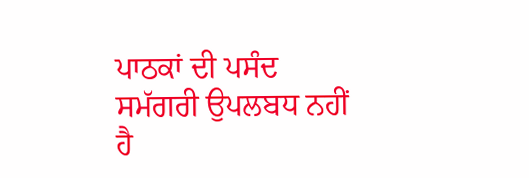ਪਾਠਕਾਂ ਦੀ ਪਸੰਦ
ਸਮੱਗਰੀ ਉਪਲਬਧ ਨਹੀਂ ਹੈ